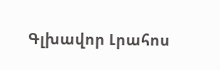Գլխավոր Լրահոս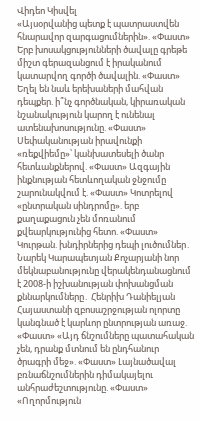Վիդեո Կիսվել
«Այսօրվանից պետք է պատրաստվեն հնարավոր զարգացումներին». «Փաստ» Երբ խոսակցությունների ծավալը գրեթե միշտ գերազանցում է իրականում կատարվող գործի ծավալին. «Փաստ» Եղել են նաև երեխաների մահվան դեպքեր. ի՞նչ գործնական, կիրառական նշանակություն կարող է ունենալ ատենախոսությունը. «Փաստ» Սեփականության իրավունքի «ռեքվիեմը»՝ կանխատեսելի ծանր հետևանքներով. «Փաստ» Ազգային ինքնության հետևողական ջնջումը շարունակվում է. «Փաստ» Կոտրելով «ընտրական սինդրոմը». երբ քաղաքացուն չեն մոռանում քվեարկությունից հետո. «Փաստ» Կուրթան. խնդիրներից դեպի լուծումներ․ Նարեկ Կարապետյան Քոչարյանի նոր մեկնաբանությունը վերակենդանացնում է 2008-ի իշխանության փոխանցման քննարկումները․ Հենրիխ Դանիելյան Հայաստանի զբոսաշրջության ոլորտը կանգնած է կարևոր ընտրության առաջ. «Փաստ» «Այդ ճնշումները պատահական չեն, դրանք մտնում են ընդհանուր ծրագրի մեջ». «Փաստ» Լայնածավալ բռնաճնշումներին դիմակայելու անհրաժեշտությունը. «Փաստ» «Ողորմություն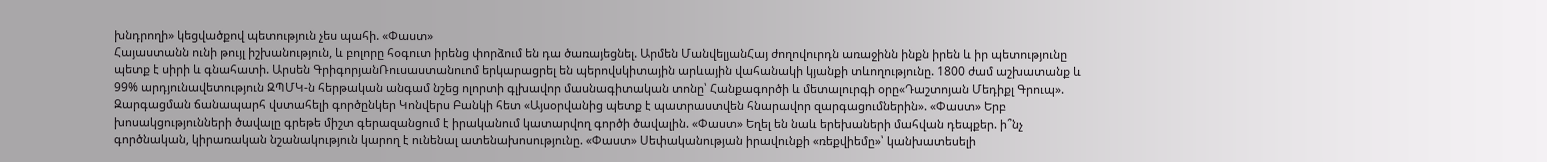խնդրողի» կեցվածքով պետություն չես պահի. «Փաստ»
Հայաստանն ունի թույլ իշխանություն, և բոլորը հօգուտ իրենց փորձում են դա ծառայեցնել. Արմեն ՄանվելյանՀայ ժողովուրդն առաջինն ինքն իրեն և իր պետությունը պետք է սիրի և գնահատի. Արսեն ԳրիգորյանՌուսաստանուոմ երկարացրել են պերովսկիտային արևային վահանակի կյանքի տևողությունը. 1800 ժամ աշխատանք և 99% արդյունավետություն ԶՊՄԿ-ն հերթական անգամ նշեց ոլորտի գլխավոր մասնագիտական տոնը՝ Հանքագործի և մետալուրգի օրը«Դաշտոյան Մեդիքլ Գրուպ». Զարգացման ճանապարհ վստահելի գործընկեր Կոնվերս Բանկի հետ «Այսօրվանից պետք է պատրաստվեն հնարավոր զարգացումներին». «Փաստ» Երբ խոսակցությունների ծավալը գրեթե միշտ գերազանցում է իրականում կատարվող գործի ծավալին. «Փաստ» Եղել են նաև երեխաների մահվան դեպքեր. ի՞նչ գործնական, կիրառական նշանակություն կարող է ունենալ ատենախոսությունը. «Փաստ» Սեփականության իրավունքի «ռեքվիեմը»՝ կանխատեսելի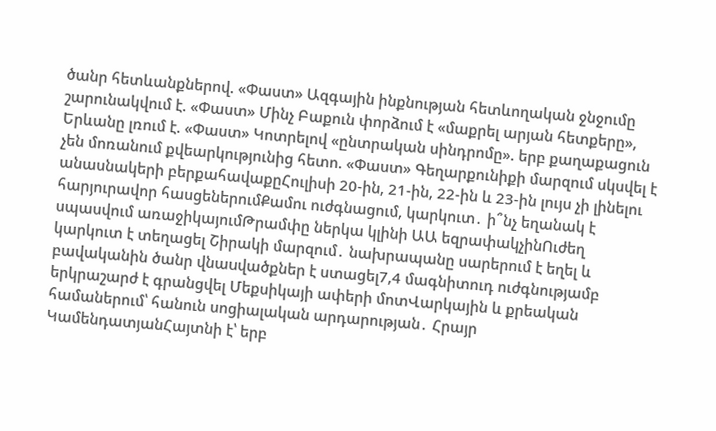ծանր հետևանքներով. «Փաստ» Ազգային ինքնության հետևողական ջնջումը շարունակվում է. «Փաստ» Մինչ Բաքուն փորձում է «մաքրել արյան հետքերը», Երևանը լռում է. «Փաստ» Կոտրելով «ընտրական սինդրոմը». երբ քաղաքացուն չեն մոռանում քվեարկությունից հետո. «Փաստ» Գեղարքունիքի մարզում սկսվել է անասնակերի բերքահավաքըՀուլիսի 20-ին, 21-ին, 22-ին և 23-ին լույս չի լինելու հարյուրավոր հասցեներումՔամու ուժգնացում, կարկուտ․ ի՞նչ եղանակ է սպասվում առաջիկայումԹրամփը ներկա կլինի ԱԱ եզրափակչինՈւժեղ կարկուտ է տեղացել Շիրակի մարզում․ նախրապանը սարերում է եղել և բավականին ծանր վնաuվածքներ է ստացել7,4 մագնիտուդ ուժգնությամբ երկրաշարժ է գրանցվել Մեքսիկայի ափերի մոտՎարկային և քրեական համաներում՝ հանուն սոցիալական արդարության․ Հրայր ԿամենդատյանՀայտնի է՝ երբ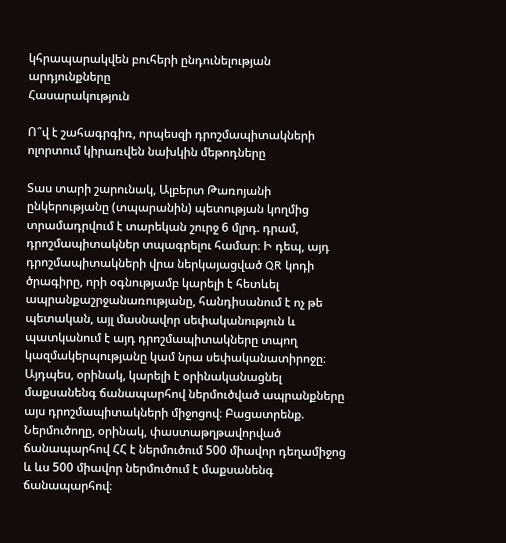կհրապարակվեն բուհերի ընդունելության արդյունքները
Հասարակություն

Ո՞վ է շահագրգիռ, որպեսզի դրոշմապիտակների ոլորտում կիրառվեն նախկին մեթոդները

Տաս տարի շարունակ, Ալբերտ Թառոյանի ընկերությանը (տպարանին) պետության կողմից տրամադրվում է տարեկան շուրջ 6 մլրդ. դրամ, դրոշմապիտակներ տպագրելու համար։ Ի դեպ, այդ դրոշմապիտակների վրա ներկայացված QR կոդի ծրագիրը, որի օգնությամբ կարելի է հետևել ապրանքաշրջանառությանը, հանդիսանում է ոչ թե պետական, այլ մասնավոր սեփականություն և պատկանում է այդ դրոշմապիտակները տպող կազմակերպությանը կամ նրա սեփականատիրոջը։ Այդպես, օրինակ, կարելի է օրինականացնել մաքսանենգ ճանապարհով ներմուծված ապրանքները այս դրոշմապիտակների միջոցով։ Բացատրենք. Ներմուծողը, օրինակ, փաստաթղթավորված ճանապարհով ՀՀ է ներմուծում 500 միավոր դեղամիջոց և ևս 500 միավոր ներմուծում է մաքսանենգ ճանապարհով։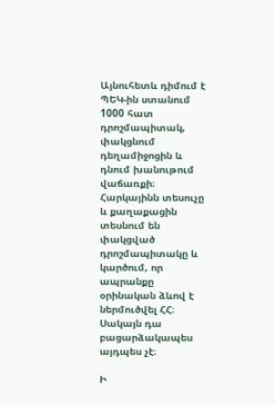Այնուհետև դիմում է ՊԵԿ-ին ստանում 1000 հատ դրոշմապիտակ, փակցնում դեղամիջոցին և դնում խանութում վաճառքի։ Հարկայինն տեսուչը և քաղաքացին տեսնում են փակցված դրոշմապիտակը և կարծում, որ ապրանքը օրինական ձևով է ներմուծվել ՀՀ։ Սակայն դա բացարձակապես այդպես չէ։

Ի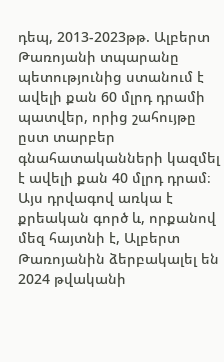դեպ, 2013-2023թթ. Ալբերտ Թառոյանի տպարանը պետությունից ստանում է ավելի քան 60 մլրդ դրամի պատվեր, որից շահույթը ըստ տարբեր գնահատականների կազմել է ավելի քան 40 մլրդ դրամ։ Այս դրվագով առկա է քրեական գործ և, որքանով մեզ հայտնի է, Ալբերտ Թառոյանին ձերբակալել են 2024 թվականի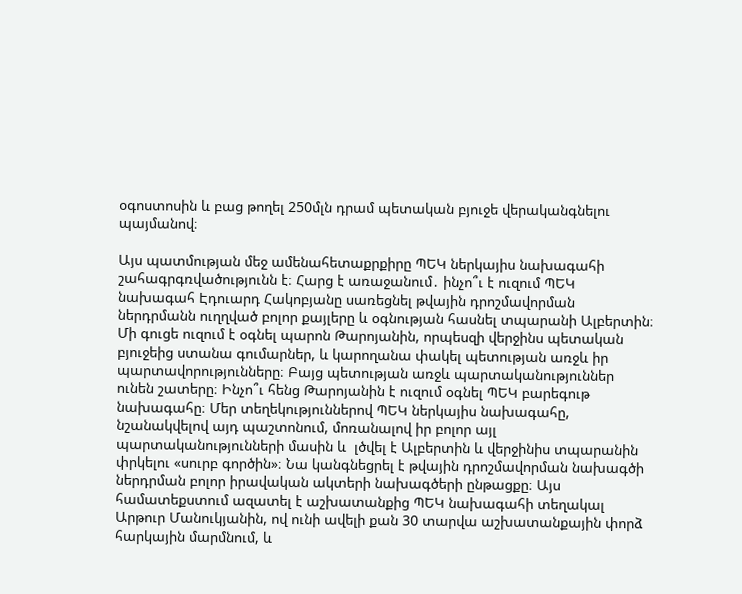օգոստոսին և բաց թողել 250մլն դրամ պետական բյուջե վերականգնելու պայմանով։

Այս պատմության մեջ ամենահետաքրքիրը ՊԵԿ ներկայիս նախագահի շահագրգռվածությունն է։ Հարց է առաջանում․ ինչո՞ւ է ուզում ՊԵԿ նախագահ Էդուարդ Հակոբյանը սառեցնել թվային դրոշմավորման ներդրմանն ուղղված բոլոր քայլերը և օգնության հասնել տպարանի Ալբերտին։ Մի գուցե ուզում է օգնել պարոն Թարոյանին, որպեսզի վերջինս պետական բյուջեից ստանա գումարներ, և կարողանա փակել պետության առջև իր պարտավորությունները։ Բայց պետության առջև պարտականություններ ունեն շատերը։ Ինչո՞ւ հենց Թարոյանին է ուզում օգնել ՊԵԿ բարեգութ նախագահը։ Մեր տեղեկություններով ՊԵԿ ներկայիս նախագահը, նշանակվելով այդ պաշտոնում, մոռանալով իր բոլոր այլ պարտականությունների մասին և  լծվել է Ալբերտին և վերջինիս տպարանին փրկելու «սուրբ գործին»։ Նա կանգնեցրել է թվային դրոշմավորման նախագծի ներդրման բոլոր իրավական ակտերի նախագծերի ընթացքը։ Այս համատեքստում ազատել է աշխատանքից ՊԵԿ նախագահի տեղակալ Արթուր Մանուկյանին, ով ունի ավելի քան 30 տարվա աշխատանքային փորձ հարկային մարմնում, և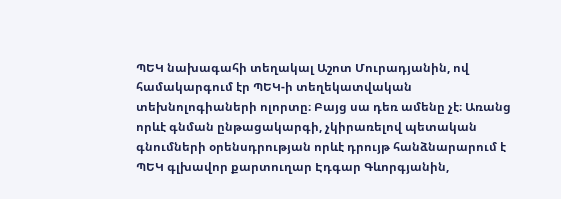ՊԵԿ նախագահի տեղակալ Աշոտ Մուրադյանին, ով համակարգում էր ՊԵԿ-ի տեղեկատվական տեխնոլոգիաների ոլորտը։ Բայց սա դեռ ամենը չէ։ Առանց որևէ գնման ընթացակարգի, չկիրառելով պետական գնումների օրենսդրության որևէ դրույթ հանձնարարում է ՊԵԿ գլխավոր քարտուղար Էդգար Գևորգյանին,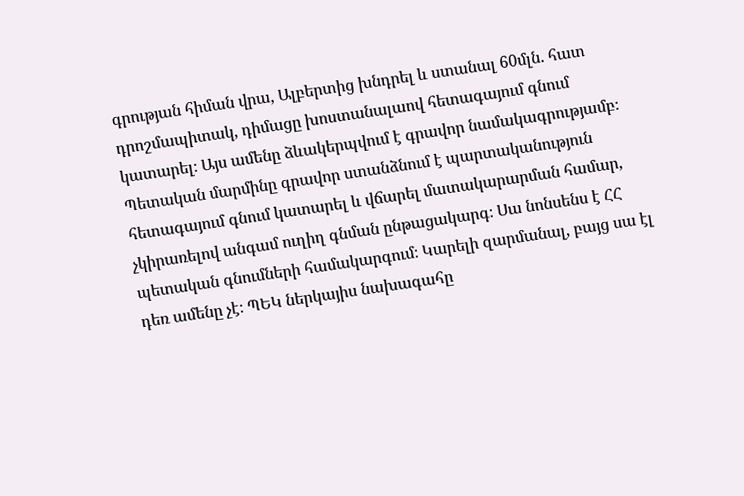գրության հիման վրա, Ալբերտից խնդրել և ստանալ 60մլն. հատ դրոշմապիտակ, դիմացը խոստանալաով հետագայում գնում կատարել։ Այս ամենը ձևակերպվում է գրավոր նամակագրությամբ։ Պետական մարմինը գրավոր ստանձնում է պարտականություն հետագայում գնում կատարել և վճարել մատակարարման համար, չկիրառելով անգամ ուղիղ գնման ընթացակարգ։ Սա նոնսենս է ՀՀ պետական գնումների համակարգում։ Կարելի զարմանալ, բայց սա էլ դեռ ամենը չէ։ ՊԵԿ ներկայիս նախագահը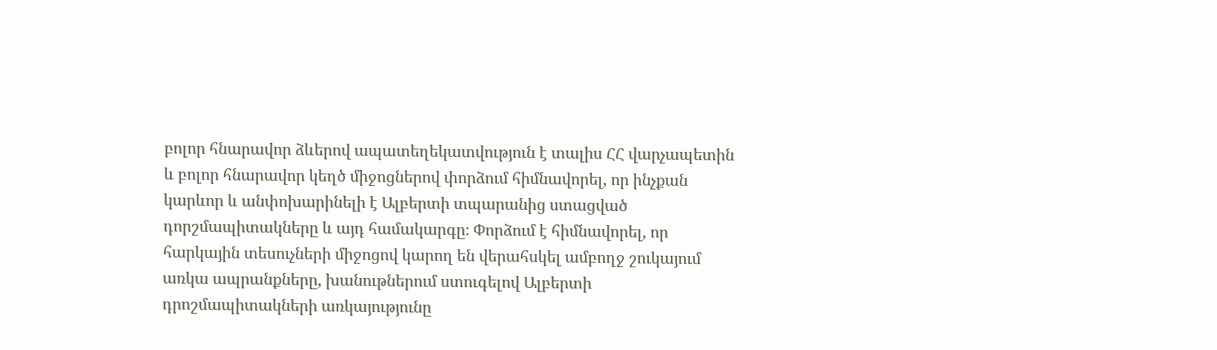բոլոր հնարավոր ձևերով ապատեղեկատվություն է տալիս ՀՀ վարչապետին և բոլոր հնարավոր կեղծ միջոցներով փորձում հիմնավորել, որ ինչքան կարևոր և անփոխարինելի է Ալբերտի տպարանից ստացված դորշմապիտակները և այդ համակարգը։ Փորձում է հիմնավորել, որ հարկային տեսուչների միջոցով կարող են վերահսկել ամբողջ շուկայում առկա ապրանքները, խանութներում ստուգելով Ալբերտի դրոշմապիտակների առկայությունը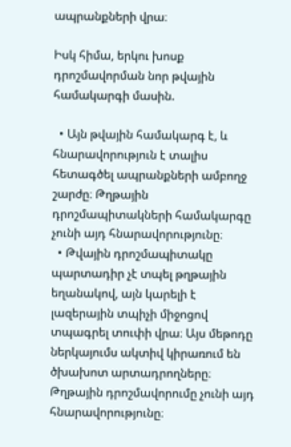ապրանքների վրա։

Իսկ հիմա, երկու խոսք դրոշմավորման նոր թվային համակարգի մասին.

  • Այն թվային համակարգ է, և հնարավորություն է տալիս հետագծել ապրանքների ամբողջ շարժը։ Թղթային դրոշմապիտակների համակարգը չունի այդ հնարավորությունը։
  • Թվային դրոշմապիտակը պարտադիր չէ տպել թղթային եղանակով, այն կարելի է լազերային տպիչի միջոցով տպագրել տուփի վրա։ Այս մեթոդը ներկայումս ակտիվ կիրառում են ծխախոտ արտադրողները։ Թղթային դրոշմավորումը չունի այդ հնարավորությունը։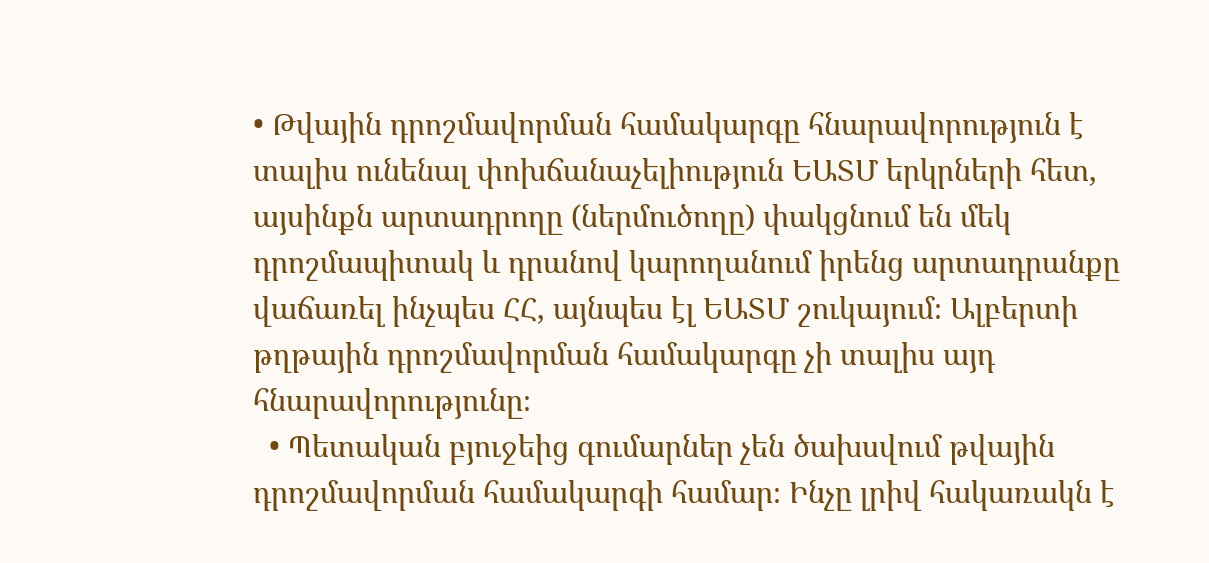• Թվային դրոշմավորման համակարգը հնարավորություն է տալիս ունենալ փոխճանաչելիություն ԵԱՏՄ երկրների հետ, այսինքն արտադրողը (ներմուծողը) փակցնում են մեկ դրոշմապիտակ և դրանով կարողանում իրենց արտադրանքը վաճառել ինչպես ՀՀ, այնպես էլ ԵԱՏՄ շուկայում։ Ալբերտի թղթային դրոշմավորման համակարգը չի տալիս այդ հնարավորությունը։
  • Պետական բյուջեից գումարներ չեն ծախսվում թվային դրոշմավորման համակարգի համար։ Ինչը լրիվ հակառակն է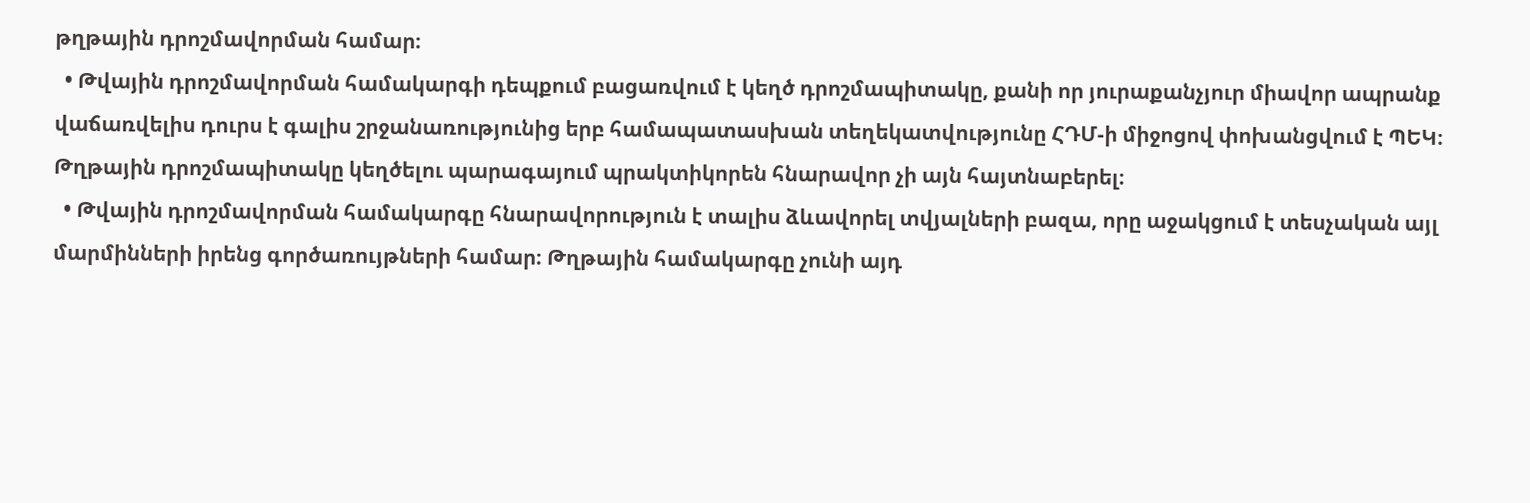թղթային դրոշմավորման համար։
  • Թվային դրոշմավորման համակարգի դեպքում բացառվում է կեղծ դրոշմապիտակը, քանի որ յուրաքանչյուր միավոր ապրանք վաճառվելիս դուրս է գալիս շրջանառությունից երբ համապատասխան տեղեկատվությունը ՀԴՄ-ի միջոցով փոխանցվում է ՊԵԿ։ Թղթային դրոշմապիտակը կեղծելու պարագայում պրակտիկորեն հնարավոր չի այն հայտնաբերել։
  • Թվային դրոշմավորման համակարգը հնարավորություն է տալիս ձևավորել տվյալների բազա, որը աջակցում է տեսչական այլ մարմինների իրենց գործառույթների համար։ Թղթային համակարգը չունի այդ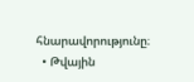հնարավորությունը։
  • Թվային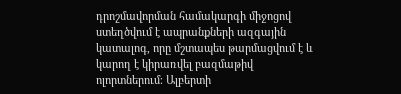դրոշմավորման համակարգի միջոցով ստեղծվում է ապրանքների ազգային կատալոգ, որը մշտապես թարմացվում է և կարող է կիրառվել բազմաթիվ ոլորտներում։ Ալբերտի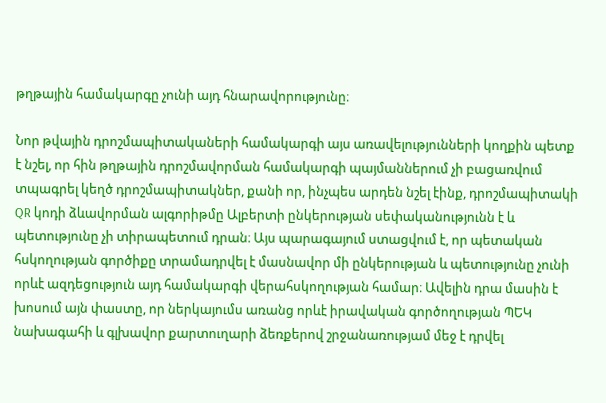թղթային համակարգը չունի այդ հնարավորությունը։

Նոր թվային դրոշմապիտակաների համակարգի այս առավելությունների կողքին պետք է նշել, որ հին թղթային դրոշմավորման համակարգի պայմաններում չի բացառվում տպագրել կեղծ դրոշմապիտակներ, քանի որ, ինչպես արդեն նշել էինք, դրոշմապիտակի QR կոդի ձևավորման ալգորիթմը Ալբերտի ընկերության սեփականությունն է և պետությունը չի տիրապետում դրան։ Այս պարագայում ստացվում է, որ պետական հսկողության գործիքը տրամադրվել է մասնավոր մի ընկերության և պետությունը չունի որևէ ազդեցություն այդ համակարգի վերահսկողության համար։ Ավելին դրա մասին է խոսում այն փաստը, որ ներկայումս առանց որևէ իրավական գործողության ՊԵԿ նախագահի և գլխավոր քարտուղարի ձեռքերով շրջանառությամ մեջ է դրվել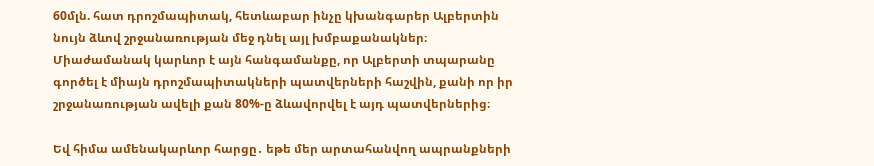60մլն. հատ դրոշմապիտակ, հետևաբար ինչը կխանգարեր Ալբերտին նույն ձևով շրջանառության մեջ դնել այլ խմբաքանակներ։ Միաժամանակ կարևոր է այն հանգամանքը, որ Ալբերտի տպարանը գործել է միայն դրոշմապիտակների պատվերների հաշվին, քանի որ իր շրջանառության ավելի քան 80%-ը ձևավորվել է այդ պատվերներից։

Եվ հիմա ամենակարևոր հարցը․ եթե մեր արտահանվող ապրանքների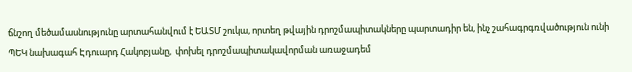ճնշող մեծամասնությունը արտահանվում է ԵԱՏՄ շուկա, որտեղ թվային դրոշմապիտակները պարտադիր են, ինչ շահագրգռվածություն ունի ՊԵԿ նախագահ Էդուարդ Հակոբյանը,  փոխել դրոշմապիտակավորման առաջադեմ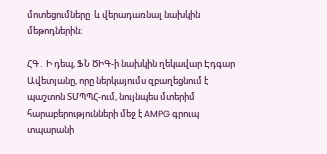մոտեցումները  և վերադառնալ նախկին  մեթոդներին։

ՀԳ․ Ի դեպ, ՖՆ ԾԻԳ-ի նախկին ղեկավար Էդգար Ավետյանը, որը ներկայումս զբաղեցնում է պաշտոն ՏՄՊՊՀ-ում, նույնպես մտերիմ հարաբերությունների մեջ է AMPG գրուպ տպարանի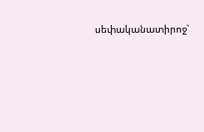սեփականատիրոջ՝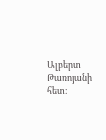Ալբերտ Թառոյանի հետ։